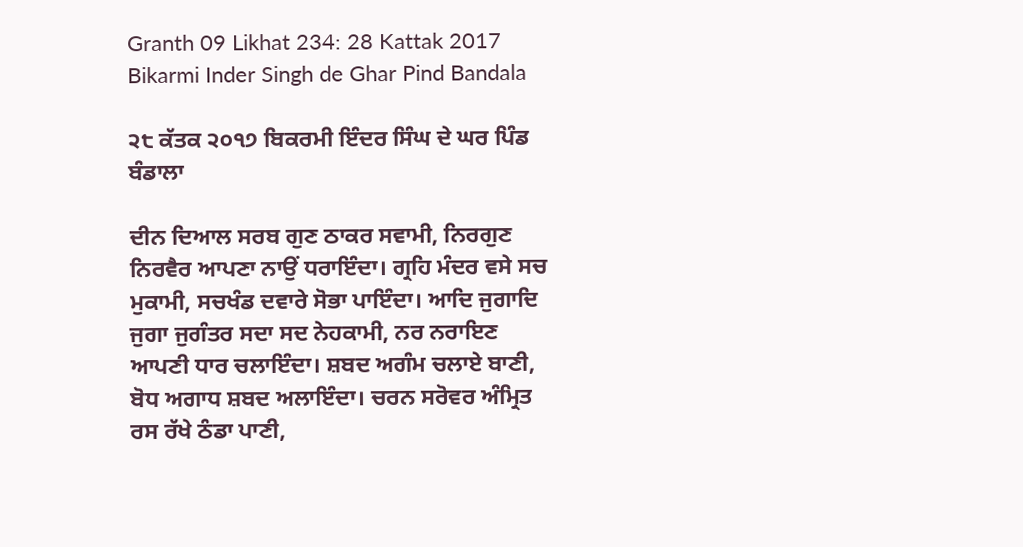Granth 09 Likhat 234: 28 Kattak 2017 Bikarmi Inder Singh de Ghar Pind Bandala

੨੮ ਕੱਤਕ ੨੦੧੭ ਬਿਕਰਮੀ ਇੰਦਰ ਸਿੰਘ ਦੇ ਘਰ ਪਿੰਡ ਬੰਡਾਲਾ

ਦੀਨ ਦਿਆਲ ਸਰਬ ਗੁਣ ਠਾਕਰ ਸਵਾਮੀ, ਨਿਰਗੁਣ ਨਿਰਵੈਰ ਆਪਣਾ ਨਾਉਂ ਧਰਾਇੰਦਾ। ਗ੍ਰਹਿ ਮੰਦਰ ਵਸੇ ਸਚ ਮੁਕਾਮੀ, ਸਚਖੰਡ ਦਵਾਰੇ ਸੋਭਾ ਪਾਇੰਦਾ। ਆਦਿ ਜੁਗਾਦਿ ਜੁਗਾ ਜੁਗੰਤਰ ਸਦਾ ਸਦ ਨੇਹਕਾਮੀ, ਨਰ ਨਰਾਇਣ ਆਪਣੀ ਧਾਰ ਚਲਾਇੰਦਾ। ਸ਼ਬਦ ਅਗੰਮ ਚਲਾਏ ਬਾਣੀ, ਬੋਧ ਅਗਾਧ ਸ਼ਬਦ ਅਲਾਇੰਦਾ। ਚਰਨ ਸਰੋਵਰ ਅੰਮ੍ਰਿਤ ਰਸ ਰੱਖੇ ਠੰਡਾ ਪਾਣੀ,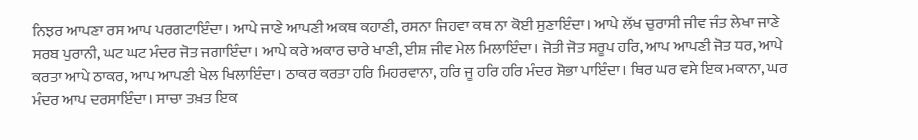ਨਿਝਰ ਆਪਣਾ ਰਸ ਆਪ ਪਰਗਟਾਇੰਦਾ। ਆਪੇ ਜਾਣੇ ਆਪਣੀ ਅਕਥ ਕਹਾਣੀ, ਰਸਨਾ ਜਿਹਵਾ ਕਥ ਨਾ ਕੋਈ ਸੁਣਾਇੰਦਾ। ਆਪੇ ਲੱਖ ਚੁਰਾਸੀ ਜੀਵ ਜੰਤ ਲੇਖਾ ਜਾਣੇ ਸਰਬ ਪੁਰਾਨੀ, ਘਟ ਘਟ ਮੰਦਰ ਜੋਤ ਜਗਾਇੰਦਾ। ਆਪੇ ਕਰੇ ਅਕਾਰ ਚਾਰੇ ਖਾਣੀ, ਈਸ਼ ਜੀਵ ਮੇਲ ਮਿਲਾਇੰਦਾ। ਜੋਤੀ ਜੋਤ ਸਰੂਪ ਹਰਿ, ਆਪ ਆਪਣੀ ਜੋਤ ਧਰ, ਆਪੇ ਕਰਤਾ ਆਪੇ ਠਾਕਰ, ਆਪ ਆਪਣੀ ਖੇਲ ਖਿਲਾਇੰਦਾ। ਠਾਕਰ ਕਰਤਾ ਹਰਿ ਮਿਹਰਵਾਨਾ, ਹਰਿ ਜੂ ਹਰਿ ਹਰਿ ਮੰਦਰ ਸੋਭਾ ਪਾਇੰਦਾ। ਥਿਰ ਘਰ ਵਸੇ ਇਕ ਮਕਾਨਾ, ਘਰ ਮੰਦਰ ਆਪ ਦਰਸਾਇੰਦਾ। ਸਾਚਾ ਤਖ਼ਤ ਇਕ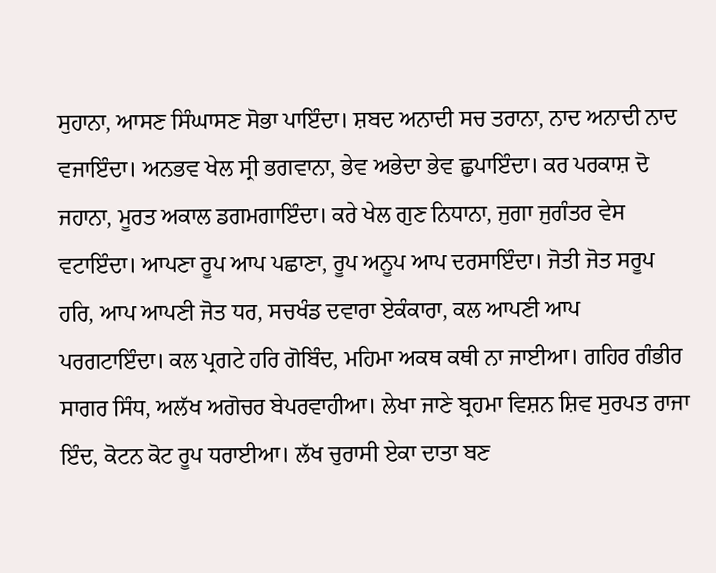ਸੁਹਾਨਾ, ਆਸਣ ਸਿੰਘਾਸਣ ਸੋਭਾ ਪਾਇੰਦਾ। ਸ਼ਬਦ ਅਨਾਦੀ ਸਚ ਤਰਾਨਾ, ਨਾਦ ਅਨਾਦੀ ਨਾਦ ਵਜਾਇੰਦਾ। ਅਨਭਵ ਖੇਲ ਸ੍ਰੀ ਭਗਵਾਨਾ, ਭੇਵ ਅਭੇਦਾ ਭੇਵ ਛੁਪਾਇੰਦਾ। ਕਰ ਪਰਕਾਸ਼ ਦੋ ਜਹਾਨਾ, ਮੂਰਤ ਅਕਾਲ ਡਗਮਗਾਇੰਦਾ। ਕਰੇ ਖੇਲ ਗੁਣ ਨਿਧਾਨਾ, ਜੁਗਾ ਜੁਗੰਤਰ ਵੇਸ ਵਟਾਇੰਦਾ। ਆਪਣਾ ਰੂਪ ਆਪ ਪਛਾਣਾ, ਰੂਪ ਅਨੂਪ ਆਪ ਦਰਸਾਇੰਦਾ। ਜੋਤੀ ਜੋਤ ਸਰੂਪ ਹਰਿ, ਆਪ ਆਪਣੀ ਜੋਤ ਧਰ, ਸਚਖੰਡ ਦਵਾਰਾ ਏਕੰਕਾਰਾ, ਕਲ ਆਪਣੀ ਆਪ ਪਰਗਟਾਇੰਦਾ। ਕਲ ਪ੍ਰਗਟੇ ਹਰਿ ਗੋਬਿੰਦ, ਮਹਿਮਾ ਅਕਥ ਕਥੀ ਨਾ ਜਾਈਆ। ਗਹਿਰ ਗੰਭੀਰ ਸਾਗਰ ਸਿੰਧ, ਅਲੱਖ ਅਗੋਚਰ ਬੇਪਰਵਾਹੀਆ। ਲੇਖਾ ਜਾਣੇ ਬ੍ਰਹਮਾ ਵਿਸ਼ਨ ਸ਼ਿਵ ਸੁਰਪਤ ਰਾਜਾ ਇੰਦ, ਕੋਟਨ ਕੋਟ ਰੂਪ ਧਰਾਈਆ। ਲੱਖ ਚੁਰਾਸੀ ਏਕਾ ਦਾਤਾ ਬਣ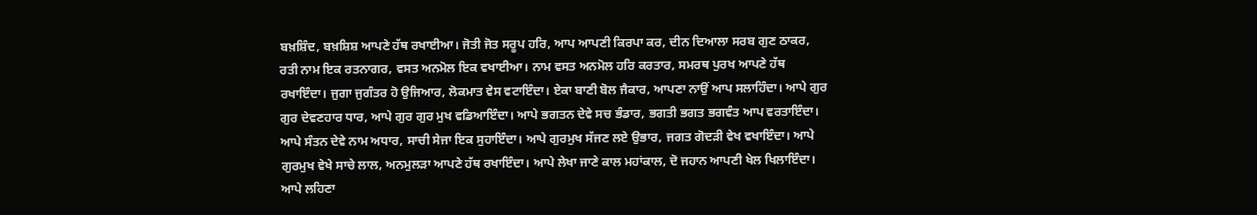ਬਖ਼ਸ਼ਿੰਦ, ਬਖ਼ਸ਼ਿਸ਼ ਆਪਣੇ ਹੱਥ ਰਖਾਈਆ। ਜੋਤੀ ਜੋਤ ਸਰੂਪ ਹਰਿ, ਆਪ ਆਪਣੀ ਕਿਰਪਾ ਕਰ, ਦੀਨ ਦਿਆਲਾ ਸਰਬ ਗੁਣ ਠਾਕਰ, ਰਤੀ ਨਾਮ ਇਕ ਰਤਨਾਗਰ, ਵਸਤ ਅਨਮੋਲ ਇਕ ਵਖਾਈਆ। ਨਾਮ ਵਸਤ ਅਨਮੋਲ ਹਰਿ ਕਰਤਾਰ, ਸਮਰਥ ਪੁਰਖ ਆਪਣੇ ਹੱਥ ਰਖਾਇੰਦਾ। ਜੁਗਾ ਜੁਗੰਤਰ ਹੋ ਉਜਿਆਰ, ਲੋਕਮਾਤ ਵੇਸ ਵਟਾਇੰਦਾ। ਏਕਾ ਬਾਣੀ ਬੋਲ ਜੈਕਾਰ, ਆਪਣਾ ਨਾਉਂ ਆਪ ਸਲਾਹਿੰਦਾ। ਆਪੇ ਗੁਰ ਗੁਰ ਦੇਵਣਹਾਰ ਧਾਰ, ਆਪੇ ਗੁਰ ਗੁਰ ਮੁਖ ਵਡਿਆਇੰਦਾ। ਆਪੇ ਭਗਤਨ ਦੇਵੇ ਸਚ ਭੰਡਾਰ, ਭਗਤੀ ਭਗਤ ਭਗਵੰਤ ਆਪ ਵਰਤਾਇੰਦਾ। ਆਪੇ ਸੰਤਨ ਦੇਵੇ ਨਾਮ ਅਧਾਰ, ਸਾਚੀ ਸੇਜਾ ਇਕ ਸੁਹਾਇੰਦਾ। ਆਪੇ ਗੁਰਮੁਖ ਸੱਜਣ ਲਏ ਉਭਾਰ, ਜਗਤ ਗੋਦੜੀ ਵੇਖ ਵਖਾਇੰਦਾ। ਆਪੇ ਗੁਰਮੁਖ ਵੇਖੇ ਸਾਚੇ ਲਾਲ, ਅਨਮੁਲੜਾ ਆਪਣੇ ਹੱਥ ਰਖਾਇੰਦਾ। ਆਪੇ ਲੇਖਾ ਜਾਣੇ ਕਾਲ ਮਹਾਂਕਾਲ, ਦੋ ਜਹਾਨ ਆਪਣੀ ਖੇਲ ਖਿਲਾਇੰਦਾ। ਆਪੇ ਲਹਿਣਾ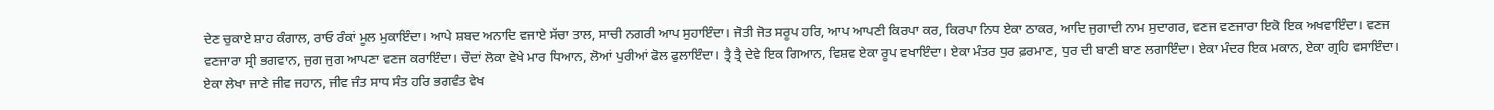ਦੇਣ ਚੁਕਾਏ ਸ਼ਾਹ ਕੰਗਾਲ, ਰਾਓ ਰੰਕਾਂ ਮੂਲ ਮੁਕਾਇੰਦਾ। ਆਪੇ ਸ਼ਬਦ ਅਨਾਦਿ ਵਜਾਏ ਸੱਚਾ ਤਾਲ, ਸਾਚੀ ਨਗਰੀ ਆਪ ਸੁਹਾਇੰਦਾ। ਜੋਤੀ ਜੋਤ ਸਰੂਪ ਹਰਿ, ਆਪ ਆਪਣੀ ਕਿਰਪਾ ਕਰ, ਕਿਰਪਾ ਨਿਧ ਏਕਾ ਠਾਕਰ, ਆਦਿ ਜੁਗਾਦੀ ਨਾਮ ਸੁਦਾਗਰ, ਵਣਜ ਵਣਜਾਰਾ ਇਕੋ ਇਕ ਅਖਵਾਇੰਦਾ। ਵਣਜ ਵਣਜਾਰਾ ਸ੍ਰੀ ਭਗਵਾਨ, ਜੁਗ ਜੁਗ ਆਪਣਾ ਵਣਜ ਕਰਾਇੰਦਾ। ਚੌਦਾਂ ਲੋਕਾ ਵੇਖੇ ਮਾਰ ਧਿਆਨ, ਲੋਆਂ ਪੁਰੀਆਂ ਫੋਲ ਫੁਲਾਇੰਦਾ। ਤ੍ਰੈ ਤ੍ਰੈ ਦੇਵੇ ਇਕ ਗਿਆਨ, ਵਿਸ਼ਵ ਏਕਾ ਰੂਪ ਵਖਾਇੰਦਾ। ਏਕਾ ਮੰਤਰ ਧੁਰ ਫ਼ਰਮਾਣ, ਧੁਰ ਦੀ ਬਾਣੀ ਬਾਣ ਲਗਾਇੰਦਾ। ਏਕਾ ਮੰਦਰ ਇਕ ਮਕਾਨ, ਏਕਾ ਗ੍ਰਹਿ ਵਸਾਇੰਦਾ। ਏਕਾ ਲੇਖਾ ਜਾਣੇ ਜੀਵ ਜਹਾਨ, ਜੀਵ ਜੰਤ ਸਾਧ ਸੰਤ ਹਰਿ ਭਗਵੰਤ ਵੇਖ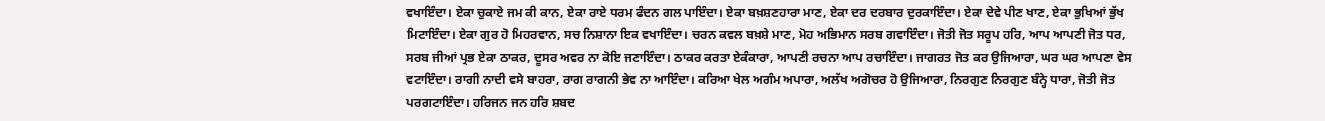ਵਖਾਇੰਦਾ। ਏਕਾ ਚੁਕਾਏ ਜਮ ਕੀ ਕਾਨ, ਏਕਾ ਰਾਏ ਧਰਮ ਫੰਦਨ ਗਲ ਪਾਇੰਦਾ। ਏਕਾ ਬਖ਼ਸ਼ਣਹਾਰਾ ਮਾਣ, ਏਕਾ ਦਰ ਦਰਬਾਰ ਦੁਰਕਾਇੰਦਾ। ਏਕਾ ਦੇਵੇ ਪੀਣ ਖਾਣ, ਏਕਾ ਭੁਖਿਆਂ ਭੁੱਖ ਮਿਟਾਇੰਦਾ। ਏਕਾ ਗੁਰ ਹੋ ਮਿਹਰਵਾਨ, ਸਚ ਨਿਸ਼ਾਨਾ ਇਕ ਵਖਾਇੰਦਾ। ਚਰਨ ਕਵਲ ਬਖ਼ਸ਼ੇ ਮਾਣ, ਮੋਹ ਅਭਿਮਾਨ ਸਰਬ ਗਵਾਇੰਦਾ। ਜੋਤੀ ਜੋਤ ਸਰੂਪ ਹਰਿ, ਆਪ ਆਪਣੀ ਜੋਤ ਧਰ, ਸਰਬ ਜੀਆਂ ਪ੍ਰਭ ਏਕਾ ਠਾਕਰ, ਦੂਸਰ ਅਵਰ ਨਾ ਕੋਇ ਜਣਾਇੰਦਾ। ਠਾਕਰ ਕਰਤਾ ਏਕੰਕਾਰਾ, ਆਪਣੀ ਰਚਨਾ ਆਪ ਰਚਾਇੰਦਾ। ਜਾਗਰਤ ਜੋਤ ਕਰ ਉਜਿਆਰਾ, ਘਰ ਘਰ ਆਪਣਾ ਵੇਸ ਵਟਾਇੰਦਾ। ਰਾਗੀ ਨਾਦੀ ਵਸੇ ਬਾਹਰਾ, ਰਾਗ ਰਾਗਨੀ ਭੇਵ ਨਾ ਆਇੰਦਾ। ਕਰਿਆ ਖੇਲ ਅਗੰਮ ਅਪਾਰਾ, ਅਲੱਖ ਅਗੋਚਰ ਹੋ ਉਜਿਆਰਾ, ਨਿਰਗੁਣ ਨਿਰਗੁਣ ਬੰਨ੍ਹੇ ਧਾਰਾ, ਜੋਤੀ ਜੋਤ ਪਰਗਟਾਇੰਦਾ। ਹਰਿਜਨ ਜਨ ਹਰਿ ਸ਼ਬਦ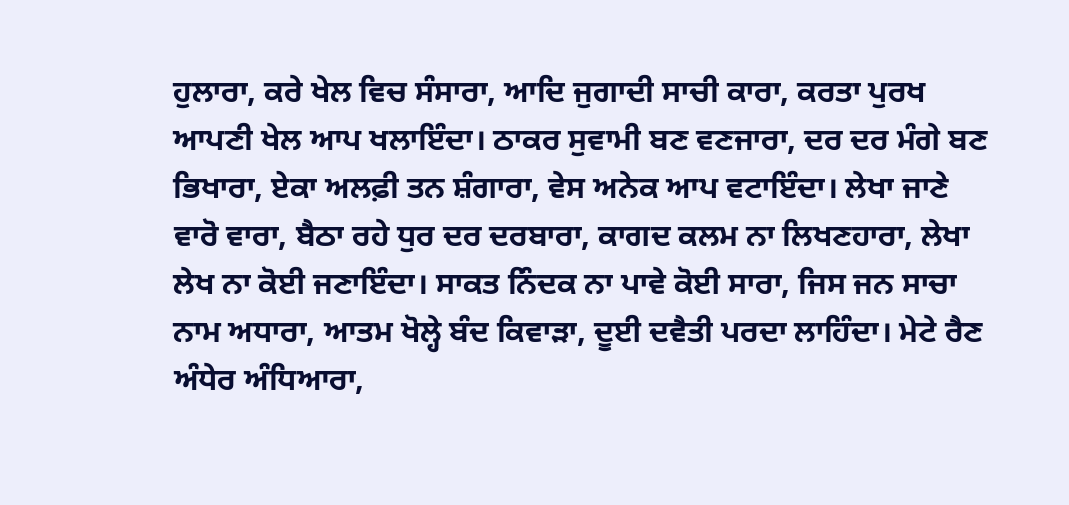ਹੁਲਾਰਾ, ਕਰੇ ਖੇਲ ਵਿਚ ਸੰਸਾਰਾ, ਆਦਿ ਜੁਗਾਦੀ ਸਾਚੀ ਕਾਰਾ, ਕਰਤਾ ਪੁਰਖ ਆਪਣੀ ਖੇਲ ਆਪ ਖਲਾਇੰਦਾ। ਠਾਕਰ ਸੁਵਾਮੀ ਬਣ ਵਣਜਾਰਾ, ਦਰ ਦਰ ਮੰਗੇ ਬਣ ਭਿਖਾਰਾ, ਏਕਾ ਅਲਫ਼ੀ ਤਨ ਸ਼ੰਗਾਰਾ, ਵੇਸ ਅਨੇਕ ਆਪ ਵਟਾਇੰਦਾ। ਲੇਖਾ ਜਾਣੇ ਵਾਰੋ ਵਾਰਾ, ਬੈਠਾ ਰਹੇ ਧੁਰ ਦਰ ਦਰਬਾਰਾ, ਕਾਗਦ ਕਲਮ ਨਾ ਲਿਖਣਹਾਰਾ, ਲੇਖਾ ਲੇਖ ਨਾ ਕੋਈ ਜਣਾਇੰਦਾ। ਸਾਕਤ ਨਿੰਦਕ ਨਾ ਪਾਵੇ ਕੋਈ ਸਾਰਾ, ਜਿਸ ਜਨ ਸਾਚਾ ਨਾਮ ਅਧਾਰਾ, ਆਤਮ ਖੋਲ੍ਹੇ ਬੰਦ ਕਿਵਾੜਾ, ਦੂਈ ਦਵੈਤੀ ਪਰਦਾ ਲਾਹਿੰਦਾ। ਮੇਟੇ ਰੈਣ ਅੰਧੇਰ ਅੰਧਿਆਰਾ,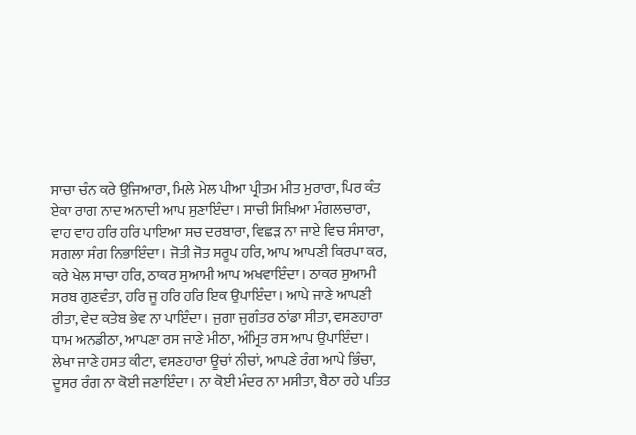ਸਾਚਾ ਚੰਨ ਕਰੇ ਉਜਿਆਰਾ, ਮਿਲੇ ਮੇਲ ਪੀਆ ਪ੍ਰੀਤਮ ਮੀਤ ਮੁਰਾਰਾ, ਪਿਰ ਕੰਤ ਏਕਾ ਰਾਗ ਨਾਦ ਅਨਾਦੀ ਆਪ ਸੁਣਾਇੰਦਾ। ਸਾਚੀ ਸਿਖ਼ਿਆ ਮੰਗਲਚਾਰਾ, ਵਾਹ ਵਾਹ ਹਰਿ ਹਰਿ ਪਾਇਆ ਸਚ ਦਰਬਾਰਾ, ਵਿਛੜ ਨਾ ਜਾਏ ਵਿਚ ਸੰਸਾਰਾ, ਸਗਲਾ ਸੰਗ ਨਿਭਾਇੰਦਾ। ਜੋਤੀ ਜੋਤ ਸਰੂਪ ਹਰਿ, ਆਪ ਆਪਣੀ ਕਿਰਪਾ ਕਰ, ਕਰੇ ਖੇਲ ਸਾਚਾ ਹਰਿ, ਠਾਕਰ ਸੁਆਮੀ ਆਪ ਅਖਵਾਇੰਦਾ। ਠਾਕਰ ਸੁਆਮੀ ਸਰਬ ਗੁਣਵੰਤਾ, ਹਰਿ ਜੂ ਹਰਿ ਹਰਿ ਇਕ ਉਪਾਇੰਦਾ। ਆਪੇ ਜਾਣੇ ਆਪਣੀ ਰੀਤਾ, ਵੇਦ ਕਤੇਬ ਭੇਵ ਨਾ ਪਾਇੰਦਾ। ਜੁਗਾ ਜੁਗੰਤਰ ਠਾਂਡਾ ਸੀਤਾ, ਵਸਣਹਾਰਾ ਧਾਮ ਅਨਡੀਠਾ, ਆਪਣਾ ਰਸ ਜਾਣੇ ਮੀਠਾ, ਅੰਮ੍ਰਿਤ ਰਸ ਆਪ ਉਪਾਇੰਦਾ। ਲੇਖਾ ਜਾਣੇ ਹਸਤ ਕੀਟਾ, ਵਸਣਹਾਰਾ ਊਚਾਂ ਨੀਚਾਂ, ਆਪਣੇ ਰੰਗ ਆਪੇ ਭਿੰਚਾ, ਦੂਸਰ ਰੰਗ ਨਾ ਕੋਈ ਜਣਾਇੰਦਾ। ਨਾ ਕੋਈ ਮੰਦਰ ਨਾ ਮਸੀਤਾ, ਬੈਠਾ ਰਹੇ ਪਤਿਤ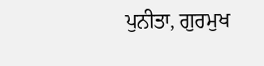ਪੁਨੀਤਾ, ਗੁਰਮੁਖ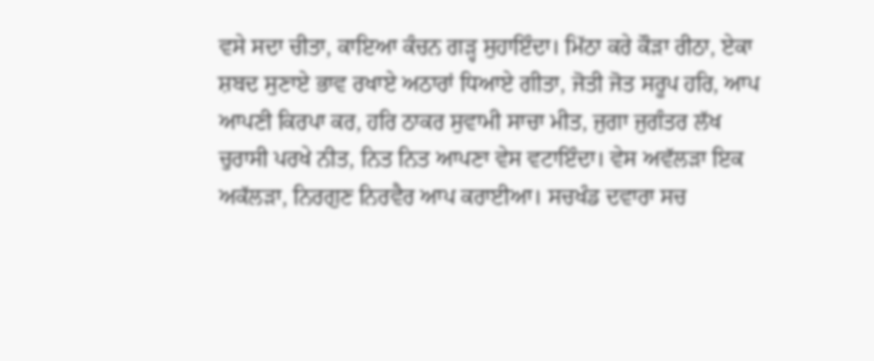ਵਸੇ ਸਦਾ ਚੀਤਾ, ਕਾਇਆ ਕੰਚਨ ਗੜ੍ਹ ਸੁਹਾਇੰਦਾ। ਮਿੱਠਾ ਕਰੇ ਕੌੜਾ ਰੀਠਾ, ਏਕਾ ਸ਼ਬਦ ਸੁਣਾਏ ਭਾਵ ਰਖਾਏ ਅਠਾਰਾਂ ਧਿਆਏ ਗੀਤਾ, ਜੋਤੀ ਜੋਤ ਸਰੂਪ ਹਰਿ, ਆਪ ਆਪਣੀ ਕਿਰਪਾ ਕਰ, ਹਰਿ ਠਾਕਰ ਸੁਵਾਮੀ ਸਾਚਾ ਮੀਤ, ਜੁਗਾ ਜੁਗੰਤਰ ਲੱਖ ਚੁਰਾਸੀ ਪਰਖੇ ਨੀਤ, ਨਿਤ ਨਿਤ ਆਪਣਾ ਵੇਸ ਵਟਾਇੰਦਾ। ਵੇਸ ਅਵੱਲੜਾ ਇਕ ਅਕੱਲੜਾ, ਨਿਰਗੁਣ ਨਿਰਵੈਰ ਆਪ ਕਰਾਈਆ। ਸਚਖੰਡ ਦਵਾਰਾ ਸਚ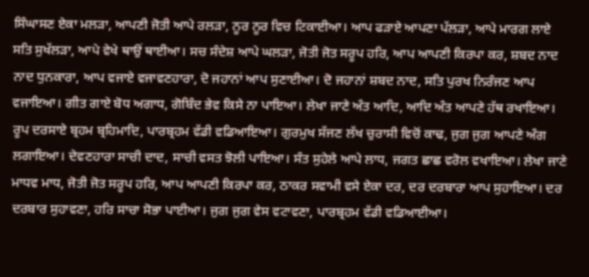ਸਿੰਘਾਸਣ ਏਕਾ ਮਲੜਾ, ਆਪਣੀ ਜੋਤੀ ਆਪੇ ਰਲੜਾ, ਨੂਰ ਨੂਰ ਵਿਚ ਟਿਕਾਈਆ। ਆਪ ਫੜਾਏ ਆਪਣਾ ਪੱਲੜਾ, ਆਪੇ ਮਾਰਗ ਲਾਏ ਸਤਿ ਸੁਖੱਲੜਾ, ਆਪੇ ਵੇਖੇ ਥਾਉਂ ਥਾਈਆ। ਸਚ ਸੰਦੇਸ਼ ਆਪੇ ਘਲੜਾ, ਜੋਤੀ ਜੋਤ ਸਰੂਪ ਹਰਿ, ਆਪ ਆਪਣੀ ਕਿਰਪਾ ਕਰ, ਸ਼ਬਦ ਨਾਦ ਨਾਦ ਧੁਨਕਾਰਾ, ਆਪ ਵਜਾਏ ਵਜਾਵਣਹਾਰਾ, ਦੋ ਜਹਾਨਾਂ ਆਪ ਸੁਣਾਈਆ। ਦੋ ਜਹਾਨਾਂ ਸ਼ਬਦ ਨਾਦ, ਸਤਿ ਪੁਰਖ ਨਿਰੰਜਣ ਆਪ ਵਜਾਇਆ। ਗੀਤ ਗਾਏ ਬੋਧ ਅਗਾਧ, ਗੋਬਿੰਦ ਭੇਵ ਕਿਸੇ ਨਾ ਪਾਇਆ। ਲੇਖਾ ਜਾਣੇ ਅੰਤ ਆਦਿ, ਆਦਿ ਅੰਤ ਆਪਣੇ ਹੱਥ ਰਖਾਇਆ। ਰੂਪ ਦਰਸਾਏ ਬ੍ਰਹਮ ਬ੍ਰਹਿਮਾਦਿ, ਪਾਰਬ੍ਰਹਮ ਵੱਡੀ ਵਡਿਆਇਆ। ਗੁਰਮੁਖ ਸੱਜਣ ਲੱਖ ਚੁਰਾਸੀ ਵਿਚੋਂ ਕਾਢ, ਜੁਗ ਜੁਗ ਆਪਣੇ ਅੰਗ ਲਗਾਇਆ। ਦੇਵਣਹਾਰਾ ਸਾਚੀ ਦਾਦ, ਸਾਚੀ ਵਸਤ ਝੋਲੀ ਪਾਇਆ। ਸੰਤ ਸੁਹੇਲੇ ਆਪੇ ਲਾਧ, ਜਗਤ ਛਾਛ ਵਰੋਲ ਵਖਾਇਆ। ਲੇਖਾ ਜਾਣੇ ਮਾਧਵ ਮਾਧ, ਜੋਤੀ ਜੋਤ ਸਰੂਪ ਹਰਿ, ਆਪ ਆਪਣੀ ਕਿਰਪਾ ਕਰ, ਠਾਕਰ ਸਵਾਮੀ ਵਸੇ ਏਕਾ ਦਰ, ਦਰ ਦਰਬਾਰਾ ਆਪ ਸੁਹਾਇਆ। ਦਰ ਦਰਬਾਰ ਸੁਹਾਵਣਾ, ਹਰਿ ਸਾਚਾ ਸੋਭਾ ਪਾਈਆ। ਜੁਗ ਜੁਗ ਵੇਸ ਵਟਾਵਣਾ, ਪਾਰਬ੍ਰਹਮ ਵੱਡੀ ਵਡਿਆਈਆ।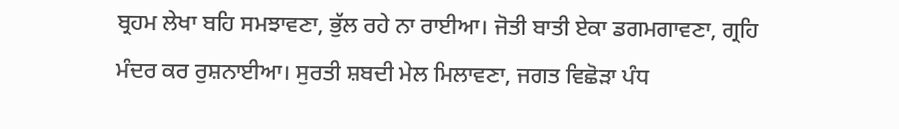ਬ੍ਰਹਮ ਲੇਖਾ ਬਹਿ ਸਮਝਾਵਣਾ, ਭੁੱਲ ਰਹੇ ਨਾ ਰਾਈਆ। ਜੋਤੀ ਬਾਤੀ ਏਕਾ ਡਗਮਗਾਵਣਾ, ਗ੍ਰਹਿ ਮੰਦਰ ਕਰ ਰੁਸ਼ਨਾਈਆ। ਸੁਰਤੀ ਸ਼ਬਦੀ ਮੇਲ ਮਿਲਾਵਣਾ, ਜਗਤ ਵਿਛੋੜਾ ਪੰਧ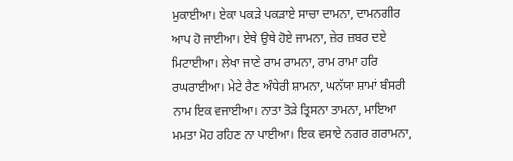ਮੁਕਾਈਆ। ਏਕਾ ਪਕੜੇ ਪਕੜਾਏ ਸਾਚਾ ਦਾਮਨਾ, ਦਾਮਨਗੀਰ ਆਪ ਹੋ ਜਾਈਆ। ਏਥੇ ਉਥੇ ਹੋਏ ਜਾਮਨਾ, ਜ਼ੇਰ ਜ਼ਬਰ ਦਏ ਮਿਟਾਈਆ। ਲੇਖਾ ਜਾਣੇ ਰਾਮ ਰਾਮਨਾ, ਰਾਮ ਰਾਮਾ ਹਰਿ ਰਘਰਾਈਆ। ਮੇਟੇ ਰੈਣ ਅੰਧੇਰੀ ਸ਼ਾਮਨਾ, ਘਨੱਯਾ ਸ਼ਾਮਾਂ ਬੰਸਰੀ ਨਾਮ ਇਕ ਵਜਾਈਆ। ਨਾਤਾ ਤੋੜੇ ਤ੍ਰਿਸਨਾ ਤਾਮਨਾ, ਮਾਇਆ ਮਮਤਾ ਮੋਹ ਰਹਿਣ ਨਾ ਪਾਈਆ। ਇਕ ਵਸਾਏ ਨਗਰ ਗਰਾਮਨਾ,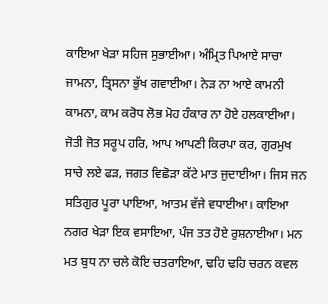ਕਾਇਆ ਖੇੜਾ ਸਹਿਜ ਸੁਭਾਈਆ। ਅੰਮ੍ਰਿਤ ਪਿਆਏ ਸਾਚਾ ਜਾਮਨਾ, ਤ੍ਰਿਸਨਾ ਭੁੱਖ ਗਵਾਈਆ। ਨੇੜ ਨਾ ਆਏ ਕਾਮਨੀ ਕਾਮਨਾ, ਕਾਮ ਕਰੋਧ ਲੋਭ ਮੋਹ ਹੰਕਾਰ ਨਾ ਹੋਏ ਹਲਕਾਈਆ। ਜੋਤੀ ਜੋਤ ਸਰੂਪ ਹਰਿ, ਆਪ ਆਪਣੀ ਕਿਰਪਾ ਕਰ, ਗੁਰਮੁਖ ਸਾਚੇ ਲਏ ਫੜ, ਜਗਤ ਵਿਛੋੜਾ ਕੱਟੇ ਮਾਤ ਜੁਦਾਈਆ। ਜਿਸ ਜਨ ਸਤਿਗੁਰ ਪੂਰਾ ਪਾਇਆ, ਆਤਮ ਵੱਜੇ ਵਧਾਈਆ। ਕਾਇਆ ਨਗਰ ਖੇੜਾ ਇਕ ਵਸਾਇਆ, ਪੰਜ ਤਤ ਹੋਏ ਰੁਸ਼ਨਾਈਆ। ਮਨ ਮਤ ਬੁਧ ਨਾ ਚਲੇ ਕੋਇ ਚਤਰਾਇਆ, ਢਹਿ ਢਹਿ ਚਰਨ ਕਵਲ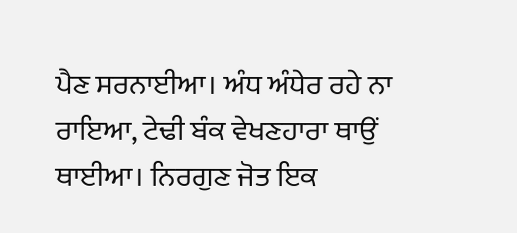ਪੈਣ ਸਰਨਾਈਆ। ਅੰਧ ਅੰਧੇਰ ਰਹੇ ਨਾ ਰਾਇਆ, ਟੇਢੀ ਬੰਕ ਵੇਖਣਹਾਰਾ ਥਾਉਂ ਥਾਈਆ। ਨਿਰਗੁਣ ਜੋਤ ਇਕ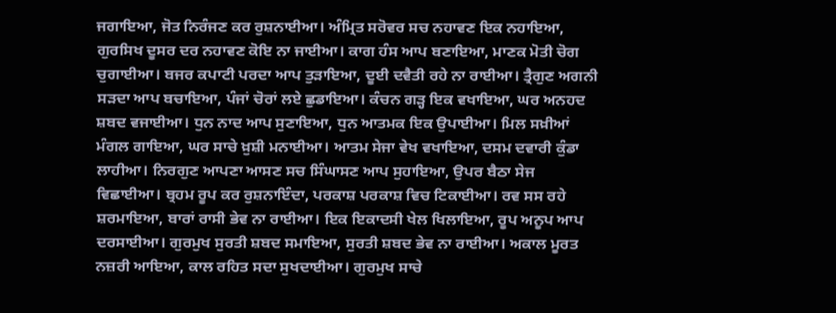ਜਗਾਇਆ, ਜੋਤ ਨਿਰੰਜਣ ਕਰ ਰੁਸ਼ਨਾਈਆ। ਅੰਮ੍ਰਿਤ ਸਰੋਵਰ ਸਚ ਨਹਾਵਣ ਇਕ ਨਹਾਇਆ, ਗੁਰਸਿਖ ਦੂਸਰ ਦਰ ਨਹਾਵਣ ਕੋਇ ਨਾ ਜਾਈਆ। ਕਾਗ ਹੰਸ ਆਪ ਬਣਾਇਆ, ਮਾਣਕ ਮੋਤੀ ਚੋਗ ਚੁਗਾਈਆ। ਬਜਰ ਕਪਾਟੀ ਪਰਦਾ ਆਪ ਤੁੜਾਇਆ, ਦੂਈ ਦਵੈਤੀ ਰਹੇ ਨਾ ਰਾਈਆ। ਤ੍ਰੈਗੁਣ ਅਗਨੀ ਸੜਦਾ ਆਪ ਬਚਾਇਆ, ਪੰਜਾਂ ਚੋਰਾਂ ਲਏ ਛੁਡਾਇਆ। ਕੰਚਨ ਗੜ੍ਹ ਇਕ ਵਖਾਇਆ, ਘਰ ਅਨਹਦ ਸ਼ਬਦ ਵਜਾਈਆ। ਧੁਨ ਨਾਦ ਆਪ ਸੁਣਾਇਆ, ਧੁਨ ਆਤਮਕ ਇਕ ਉਪਾਈਆ। ਮਿਲ ਸਖ਼ੀਆਂ ਮੰਗਲ ਗਾਇਆ, ਘਰ ਸਾਚੇ ਖ਼ੁਸ਼ੀ ਮਨਾਈਆ। ਆਤਮ ਸੇਜਾ ਵੇਖ ਵਖਾਇਆ, ਦਸਮ ਦਵਾਰੀ ਕੁੰਡਾ ਲਾਹੀਆ। ਨਿਰਗੁਣ ਆਪਣਾ ਆਸਣ ਸਚ ਸਿੰਘਾਸਣ ਆਪ ਸੁਹਾਇਆ, ਉਪਰ ਬੈਠਾ ਸੇਜ ਵਿਛਾਈਆ। ਬ੍ਰਹਮ ਰੂਪ ਕਰ ਰੁਸ਼ਨਾਇੰਦਾ, ਪਰਕਾਸ਼ ਪਰਕਾਸ਼ ਵਿਚ ਟਿਕਾਈਆ। ਰਵ ਸਸ ਰਹੇ ਸ਼ਰਮਾਇਆ, ਬਾਰਾਂ ਰਾਸੀ ਭੇਵ ਨਾ ਰਾਈਆ। ਇਕ ਇਕਾਦਸੀ ਖੇਲ ਖਿਲਾਇਆ, ਰੂਪ ਅਨੂਪ ਆਪ ਦਰਸਾਈਆ। ਗੁਰਮੁਖ ਸੁਰਤੀ ਸ਼ਬਦ ਸਮਾਇਆ, ਸੁਰਤੀ ਸ਼ਬਦ ਭੇਵ ਨਾ ਰਾਈਆ। ਅਕਾਲ ਮੂਰਤ ਨਜ਼ਰੀ ਆਇਆ, ਕਾਲ ਰਹਿਤ ਸਦਾ ਸੁਖਦਾਈਆ। ਗੁਰਮੁਖ ਸਾਚੇ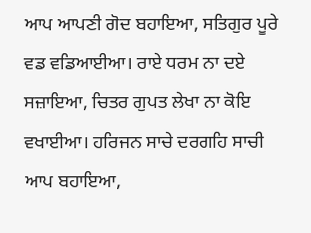ਆਪ ਆਪਣੀ ਗੋਦ ਬਹਾਇਆ, ਸਤਿਗੁਰ ਪੂਰੇ ਵਡ ਵਡਿਆਈਆ। ਰਾਏ ਧਰਮ ਨਾ ਦਏ ਸਜ਼ਾਇਆ, ਚਿਤਰ ਗੁਪਤ ਲੇਖਾ ਨਾ ਕੋਇ ਵਖਾਈਆ। ਹਰਿਜਨ ਸਾਚੇ ਦਰਗਹਿ ਸਾਚੀ ਆਪ ਬਹਾਇਆ,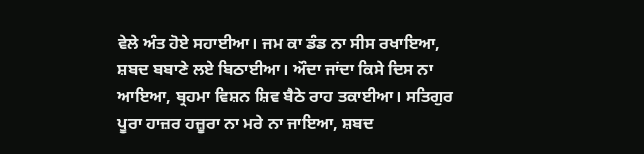ਵੇਲੇ ਅੰਤ ਹੋਏ ਸਹਾਈਆ। ਜਮ ਕਾ ਡੰਡ ਨਾ ਸੀਸ ਰਖਾਇਆ, ਸ਼ਬਦ ਬਬਾਣੇ ਲਏ ਬਿਠਾਈਆ। ਔਦਾ ਜਾਂਦਾ ਕਿਸੇ ਦਿਸ ਨਾ ਆਇਆ, ਬ੍ਰਹਮਾ ਵਿਸ਼ਨ ਸ਼ਿਵ ਬੈਠੇ ਰਾਹ ਤਕਾਈਆ। ਸਤਿਗੁਰ ਪੂਰਾ ਹਾਜ਼ਰ ਹਜ਼ੂਰਾ ਨਾ ਮਰੇ ਨਾ ਜਾਇਆ, ਸ਼ਬਦ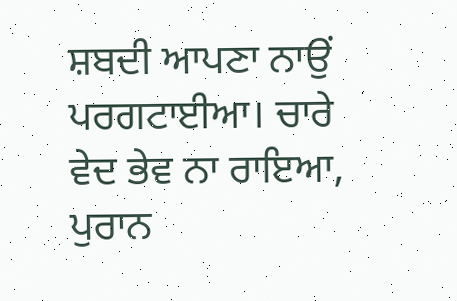ਸ਼ਬਦੀ ਆਪਣਾ ਨਾਉਂ ਪਰਗਟਾਈਆ। ਚਾਰੇ ਵੇਦ ਭੇਵ ਨਾ ਰਾਇਆ, ਪੁਰਾਨ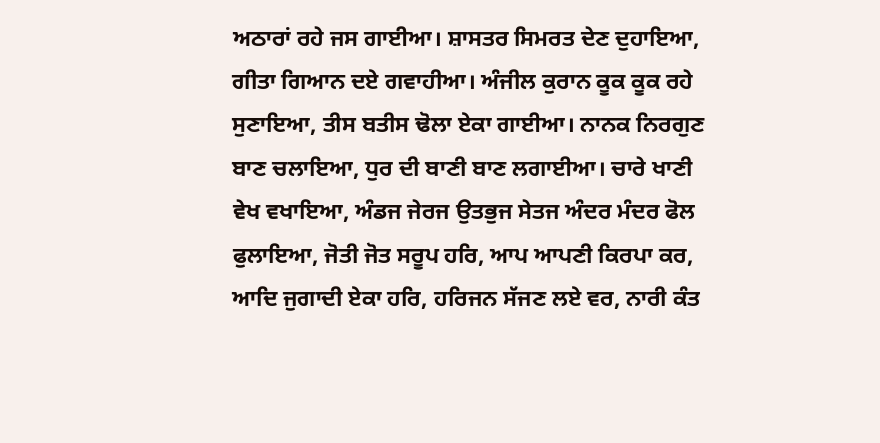ਅਠਾਰਾਂ ਰਹੇ ਜਸ ਗਾਈਆ। ਸ਼ਾਸਤਰ ਸਿਮਰਤ ਦੇਣ ਦੁਹਾਇਆ, ਗੀਤਾ ਗਿਆਨ ਦਏ ਗਵਾਹੀਆ। ਅੰਜੀਲ ਕੁਰਾਨ ਕੂਕ ਕੂਕ ਰਹੇ ਸੁਣਾਇਆ, ਤੀਸ ਬਤੀਸ ਢੋਲਾ ਏਕਾ ਗਾਈਆ। ਨਾਨਕ ਨਿਰਗੁਣ ਬਾਣ ਚਲਾਇਆ, ਧੁਰ ਦੀ ਬਾਣੀ ਬਾਣ ਲਗਾਈਆ। ਚਾਰੇ ਖਾਣੀ ਵੇਖ ਵਖਾਇਆ, ਅੰਡਜ ਜੇਰਜ ਉਤਭੁਜ ਸੇਤਜ ਅੰਦਰ ਮੰਦਰ ਫੋਲ ਫੁਲਾਇਆ, ਜੋਤੀ ਜੋਤ ਸਰੂਪ ਹਰਿ, ਆਪ ਆਪਣੀ ਕਿਰਪਾ ਕਰ, ਆਦਿ ਜੁਗਾਦੀ ਏਕਾ ਹਰਿ, ਹਰਿਜਨ ਸੱਜਣ ਲਏ ਵਰ, ਨਾਰੀ ਕੰਤ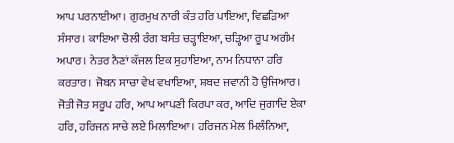ਆਪ ਪਰਨਾਈਆ। ਗੁਰਮੁਖ ਨਾਰੀ ਕੰਤ ਹਰਿ ਪਾਇਆ, ਵਿਛੜਿਆ ਸੰਸਾਰ। ਕਾਇਆ ਚੋਲੀ ਰੰਗ ਬਸੰਤ ਚੜ੍ਹਾਇਆ, ਚੜ੍ਹਿਆ ਰੂਪ ਅਗੰਮ ਅਪਾਰ। ਨੇਤਰ ਨੈਣਾਂ ਕੱਜਲ ਇਕ ਸੁਹਾਇਆ, ਨਾਮ ਨਿਧਾਨਾ ਹਰਿ ਕਰਤਾਰ। ਜੋਬਨ ਸਾਚਾ ਵੇਖ ਵਖਾਇਆ, ਸ਼ਬਦ ਜਵਾਨੀ ਹੋ ਉਜਿਆਰ। ਜੋਤੀ ਜੋਤ ਸਰੂਪ ਹਰਿ, ਆਪ ਆਪਣੀ ਕਿਰਪਾ ਕਰ, ਆਦਿ ਜੁਗਾਦਿ ਏਕਾ ਹਰਿ, ਹਰਿਜਨ ਸਾਚੇ ਲਏ ਮਿਲਾਇਆ। ਹਰਿਜਨ ਮੇਲ ਮਿਲੰਨਿਆ,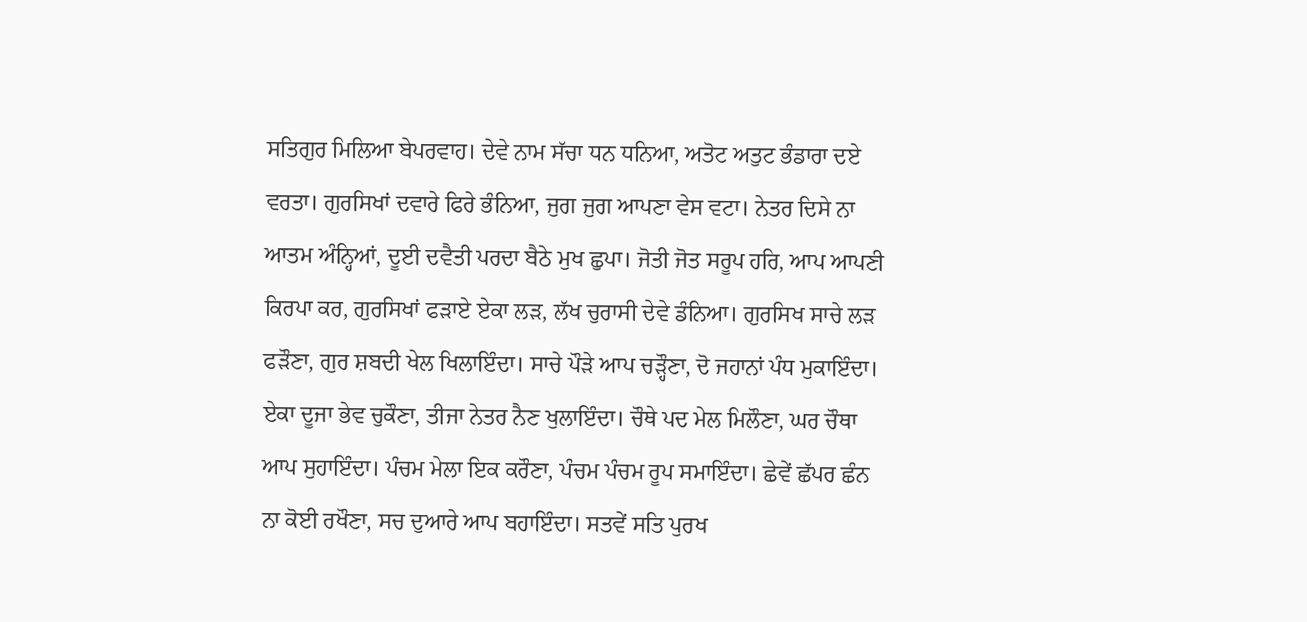ਸਤਿਗੁਰ ਮਿਲਿਆ ਬੇਪਰਵਾਹ। ਦੇਵੇ ਨਾਮ ਸੱਚਾ ਧਨ ਧਨਿਆ, ਅਤੋਟ ਅਤੁਟ ਭੰਡਾਰਾ ਦਏ ਵਰਤਾ। ਗੁਰਸਿਖਾਂ ਦਵਾਰੇ ਫਿਰੇ ਭੰਨਿਆ, ਜੁਗ ਜੁਗ ਆਪਣਾ ਵੇਸ ਵਟਾ। ਨੇਤਰ ਦਿਸੇ ਨਾ ਆਤਮ ਅੰਨ੍ਹਿਆਂ, ਦੂਈ ਦਵੈਤੀ ਪਰਦਾ ਬੈਠੇ ਮੁਖ ਛੁਪਾ। ਜੋਤੀ ਜੋਤ ਸਰੂਪ ਹਰਿ, ਆਪ ਆਪਣੀ ਕਿਰਪਾ ਕਰ, ਗੁਰਸਿਖਾਂ ਫੜਾਏ ਏਕਾ ਲੜ, ਲੱਖ ਚੁਰਾਸੀ ਦੇਵੇ ਡੰਨਿਆ। ਗੁਰਸਿਖ ਸਾਚੇ ਲੜ ਫੜੌਣਾ, ਗੁਰ ਸ਼ਬਦੀ ਖੇਲ ਖਿਲਾਇੰਦਾ। ਸਾਚੇ ਪੌੜੇ ਆਪ ਚੜ੍ਹੌਣਾ, ਦੋ ਜਹਾਨਾਂ ਪੰਧ ਮੁਕਾਇੰਦਾ। ਏਕਾ ਦੂਜਾ ਭੇਵ ਚੁਕੌਣਾ, ਤੀਜਾ ਨੇਤਰ ਨੈਣ ਖੁਲਾਇੰਦਾ। ਚੌਥੇ ਪਦ ਮੇਲ ਮਿਲੌਣਾ, ਘਰ ਚੌਥਾ ਆਪ ਸੁਹਾਇੰਦਾ। ਪੰਚਮ ਮੇਲਾ ਇਕ ਕਰੌਣਾ, ਪੰਚਮ ਪੰਚਮ ਰੂਪ ਸਮਾਇੰਦਾ। ਛੇਵੇਂ ਛੱਪਰ ਛੰਨ ਨਾ ਕੋਈ ਰਖੌਣਾ, ਸਚ ਦੁਆਰੇ ਆਪ ਬਹਾਇੰਦਾ। ਸਤਵੇਂ ਸਤਿ ਪੁਰਖ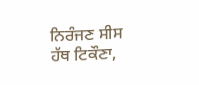ਨਿਰੰਜਣ ਸੀਸ ਹੱਥ ਟਿਕੌਣਾ,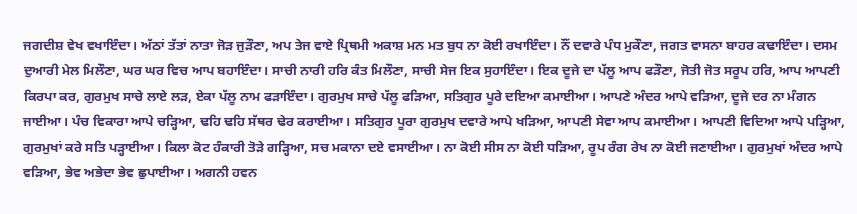ਜਗਦੀਸ਼ ਵੇਖ ਵਖਾਇੰਦਾ। ਅੱਠਾਂ ਤੱਤਾਂ ਨਾਤਾ ਜੋੜ ਜੁੜੌਣਾ, ਅਪ ਤੇਜ ਵਾਏ ਪ੍ਰਿਥਮੀ ਅਕਾਸ਼ ਮਨ ਮਤ ਬੁਧ ਨਾ ਕੋਈ ਰਖਾਇੰਦਾ। ਨੌਂ ਦਵਾਰੇ ਪੰਧ ਮੁਕੌਣਾ, ਜਗਤ ਵਾਸਨਾ ਬਾਹਰ ਕਢਾਇੰਦਾ। ਦਸਮ ਦੁਆਰੀ ਮੇਲ ਮਿਲੌਣਾ, ਘਰ ਘਰ ਵਿਚ ਆਪ ਬਹਾਇੰਦਾ। ਸਾਚੀ ਨਾਰੀ ਹਰਿ ਕੰਤ ਮਿਲੌਣਾ, ਸਾਚੀ ਸੇਜ ਇਕ ਸੁਹਾਇੰਦਾ। ਇਕ ਦੂਜੇ ਦਾ ਪੱਲੂ ਆਪ ਫੜੌਣਾ, ਜੋਤੀ ਜੋਤ ਸਰੂਪ ਹਰਿ, ਆਪ ਆਪਣੀ ਕਿਰਪਾ ਕਰ, ਗੁਰਮੁਖ ਸਾਚੇ ਲਾਏ ਲੜ, ਏਕਾ ਪੱਲੂ ਨਾਮ ਫੜਾਇੰਦਾ। ਗੁਰਮੁਖ ਸਾਚੇ ਪੱਲੂ ਫੜਿਆ, ਸਤਿਗੁਰ ਪੂਰੇ ਦਇਆ ਕਮਾਈਆ। ਆਪਣੇ ਅੰਦਰ ਆਪੇ ਵੜਿਆ, ਦੂਜੇ ਦਰ ਨਾ ਮੰਗਨ ਜਾਈਆ। ਪੰਚ ਵਿਕਾਰਾ ਆਪੇ ਚੜ੍ਹਿਆ, ਢਹਿ ਢਹਿ ਸੱਥਰ ਢੇਰ ਕਰਾਈਆ। ਸਤਿਗੁਰ ਪੂਰਾ ਗੁਰਮੁਖ ਦਵਾਰੇ ਆਪੇ ਖੜਿਆ, ਆਪਣੀ ਸੇਵਾ ਆਪ ਕਮਾਈਆ। ਆਪਣੀ ਵਿਦਿਆ ਆਪੇ ਪੜ੍ਹਿਆ, ਗੁਰਮੁਖਾਂ ਕਰੇ ਸਤਿ ਪੜ੍ਹਾਈਆ। ਕਿਲਾ ਕੋਟ ਹੰਕਾਰੀ ਤੋੜੇ ਗੜ੍ਹਿਆ, ਸਚ ਮਕਾਨਾ ਦਏ ਵਸਾਈਆ। ਨਾ ਕੋਈ ਸੀਸ ਨਾ ਕੋਈ ਧੜਿਆ, ਰੂਪ ਰੰਗ ਰੇਖ ਨਾ ਕੋਈ ਜਣਾਈਆ। ਗੁਰਮੁਖਾਂ ਅੰਦਰ ਆਪੇ ਵੜਿਆ, ਭੇਵ ਅਭੇਦਾ ਭੇਵ ਛੁਪਾਈਆ। ਅਗਨੀ ਹਵਨ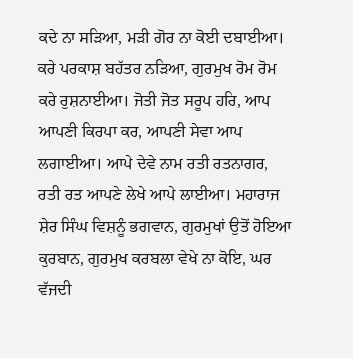ਕਦੇ ਨਾ ਸੜਿਆ, ਮੜੀ ਗੋਰ ਨਾ ਕੋਈ ਦਬਾਈਆ। ਕਰੇ ਪਰਕਾਸ਼ ਬਹੱਤਰ ਨੜਿਆ, ਗੁਰਮੁਖ ਰੋਮ ਰੋਮ ਕਰੇ ਰੁਸ਼ਨਾਈਆ। ਜੋਤੀ ਜੋਤ ਸਰੂਪ ਹਰਿ, ਆਪ ਆਪਣੀ ਕਿਰਪਾ ਕਰ, ਆਪਣੀ ਸੇਵਾ ਆਪ ਲਗਾਈਆ। ਆਪੇ ਦੇਵੇ ਨਾਮ ਰਤੀ ਰਤਨਾਗਰ, ਰਤੀ ਰਤ ਆਪਣੇ ਲੇਖੇ ਆਪੇ ਲਾਈਆ। ਮਹਾਰਾਜ ਸ਼ੇਰ ਸਿੰਘ ਵਿਸ਼ਨੂੰ ਭਗਵਾਨ, ਗੁਰਮੁਖਾਂ ਉਤੋਂ ਹੋਇਆ ਕੁਰਬਾਨ, ਗੁਰਮੁਖ ਕਰਬਲਾ ਵੇਖੇ ਨਾ ਕੋਇ, ਘਰ ਵੱਜਦੀ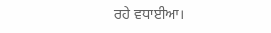ਰਹੇ ਵਧਾਈਆ।